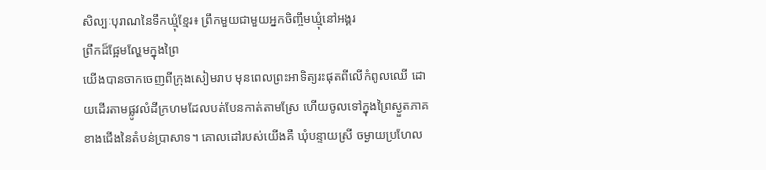សិល្បៈបុរាណនៃទឹកឃ្មុំខ្មែរ៖ ព្រឹកមួយជាមួយអ្នកចិញ្ចឹមឃ្មុំនៅអង្គរ
ព្រឹកដ៏ផ្អែមល្ហែមក្នុងព្រៃ
យើងបានចាកចេញពីក្រុងសៀមរាប មុនពេលព្រះអាទិត្យរះផុតពីលើកំពូលឈើ ដោយដើរតាមផ្លូវលំដីក្រហមដែលបត់បែនកាត់តាមស្រែ ហើយចូលទៅក្នុងព្រៃស្ងួតភាគខាងជើងនៃតំបន់ប្រាសាទ។ គោលដៅរបស់យើងគឺ ឃុំបន្ទាយស្រី ចម្ងាយប្រហែល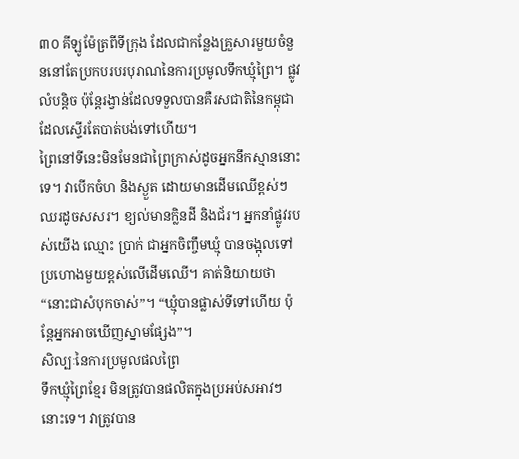៣០ គីឡូម៉ែត្រពីទីក្រុង ដែលជាកន្លែងគ្រួសារមួយចំនួននៅតែប្រកបរបរបុរាណនៃការប្រមូលទឹកឃ្មុំព្រៃ។ ផ្លូវលំបន្តិច ប៉ុន្តែរង្វាន់ដែលទទួលបានគឺរសជាតិនៃកម្ពុជាដែលស្ទើរតែបាត់បង់ទៅហើយ។
ព្រៃនៅទីនេះមិនមែនជាព្រៃក្រាស់ដូចអ្នកនឹកស្មាននោះទេ។ វាបើកចំហ និងស្ងួត ដោយមានដើមឈើខ្ពស់ៗឈរដូចសសរ។ ខ្យល់មានក្លិនដី និងជ័រ។ អ្នកនាំផ្លូវរបស់យើង ឈ្មោះ ប្រាក់ ជាអ្នកចិញ្ចឹមឃ្មុំ បានចង្អុលទៅប្រហោងមួយខ្ពស់លើដើមឈើ។ គាត់និយាយថា “នោះជាសំបុកចាស់”។ “ឃ្មុំបានផ្លាស់ទីទៅហើយ ប៉ុន្តែអ្នកអាចឃើញស្នាមផ្សែង”។
សិល្បៈនៃការប្រមូលផលព្រៃ
ទឹកឃ្មុំព្រៃខ្មែរ មិនត្រូវបានផលិតក្នុងប្រអប់សអាវៗនោះទេ។ វាត្រូវបាន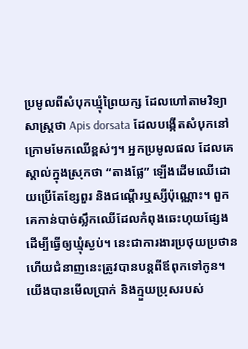ប្រមូលពីសំបុកឃ្មុំព្រៃយក្ស ដែលហៅតាមវិទ្យាសាស្ត្រថា Apis dorsata ដែលបង្កើតសំបុកនៅក្រោមមែកឈើខ្ពស់ៗ។ អ្នកប្រមូលផល ដែលគេស្គាល់ក្នុងស្រុកថា “តាងផ្លែ” ឡើងដើមឈើដោយប្រើតែខ្សែពួរ និងជណ្ដើរឬស្សីប៉ុណ្ណោះ។ ពួកគេកាន់បាច់ស្លឹកឈើដែលកំពុងឆេះហុយផ្សែង ដើម្បីធ្វើឲ្យឃ្មុំស្ងប់។ នេះជាការងារប្រថុយប្រថាន ហើយជំនាញនេះត្រូវបានបន្តពីឪពុកទៅកូន។
យើងបានមើលប្រាក់ និងក្មួយប្រុសរបស់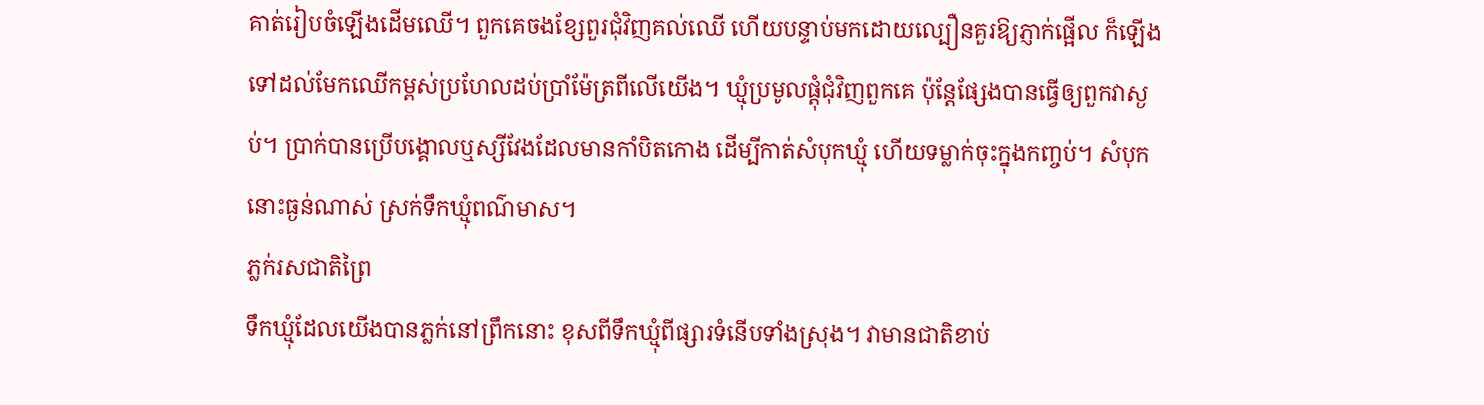គាត់រៀបចំឡើងដើមឈើ។ ពួកគេចងខ្សែពួរជុំវិញគល់ឈើ ហើយបន្ទាប់មកដោយល្បឿនគួរឱ្យភ្ញាក់ផ្អើល ក៏ឡើងទៅដល់មែកឈើកម្ពស់ប្រហែលដប់ប្រាំម៉ែត្រពីលើយើង។ ឃ្មុំប្រមូលផ្តុំជុំវិញពួកគេ ប៉ុន្តែផ្សែងបានធ្វើឲ្យពួកវាស្ងប់។ ប្រាក់បានប្រើបង្គោលឬស្សីវែងដែលមានកាំបិតកោង ដើម្បីកាត់សំបុកឃ្មុំ ហើយទម្លាក់ចុះក្នុងកញ្ចប់។ សំបុកនោះធ្ងន់ណាស់ ស្រក់ទឹកឃ្មុំពណ៌មាស។
ភ្លក់រសជាតិព្រៃ
ទឹកឃ្មុំដែលយើងបានភ្លក់នៅព្រឹកនោះ ខុសពីទឹកឃ្មុំពីផ្សារទំនើបទាំងស្រុង។ វាមានជាតិខាប់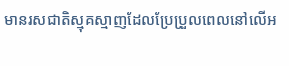មានរសជាតិស្មុគស្មាញដែលប្រែប្រួលពេលនៅលើអ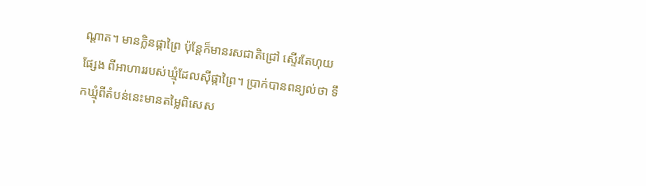ណ្តាត។ មានក្លិនផ្កាព្រៃ ប៉ុន្តែក៏មានរសជាតិជ្រៅ ស្ទើរតែហុយផ្សែង ពីអាហាររបស់ឃ្មុំដែលស៊ីផ្កាព្រៃ។ ប្រាក់បានពន្យល់ថា ទឹកឃ្មុំពីតំបន់នេះមានតម្លៃពិសេស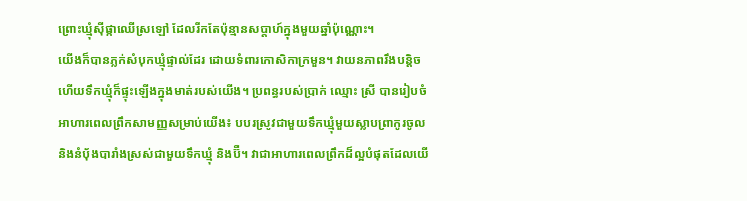ព្រោះឃ្មុំស៊ីផ្កាឈើស្រឡៅ ដែលរីកតែប៉ុន្មានសប្តាហ៍ក្នុងមួយឆ្នាំប៉ុណ្ណោះ។
យើងក៏បានភ្លក់សំបុកឃ្មុំផ្ទាល់ដែរ ដោយទំពារកោសិកាក្រមួន។ វាយនភាពរឹងបន្តិច ហើយទឹកឃ្មុំក៏ផ្ទុះឡើងក្នុងមាត់របស់យើង។ ប្រពន្ធរបស់ប្រាក់ ឈ្មោះ ស្រី បានរៀបចំអាហារពេលព្រឹកសាមញ្ញសម្រាប់យើង៖ បបរស្រូវជាមួយទឹកឃ្មុំមួយស្លាបព្រាកូរចូល និងនំប៉័ងបារាំងស្រស់ជាមួយទឹកឃ្មុំ និងប៊ឺ។ វាជាអាហារពេលព្រឹកដ៏ល្អបំផុតដែលយើ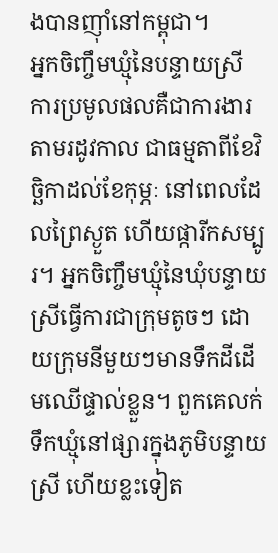ងបានញ៉ាំនៅកម្ពុជា។
អ្នកចិញ្ចឹមឃ្មុំនៃបន្ទាយស្រី
ការប្រមូលផលគឺជាការងារតាមរដូវកាល ជាធម្មតាពីខែវិច្ឆិកាដល់ខែកុម្ភៈ នៅពេលដែលព្រៃស្ងួត ហើយផ្ការីកសម្បូរ។ អ្នកចិញ្ចឹមឃ្មុំនៃឃុំបន្ទាយស្រីធ្វើការជាក្រុមតូចៗ ដោយក្រុមនីមួយៗមានទឹកដីដើមឈើផ្ទាល់ខ្លួន។ ពួកគេលក់ទឹកឃ្មុំនៅផ្សារក្នុងភូមិបន្ទាយស្រី ហើយខ្លះទៀត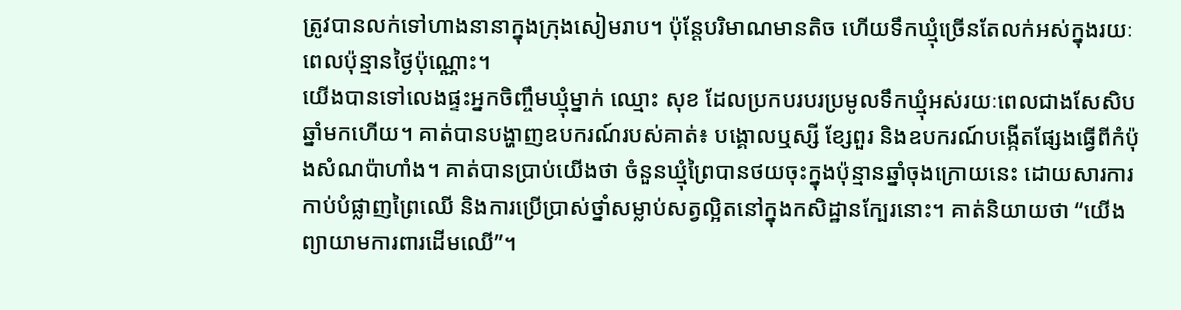ត្រូវបានលក់ទៅហាងនានាក្នុងក្រុងសៀមរាប។ ប៉ុន្តែបរិមាណមានតិច ហើយទឹកឃ្មុំច្រើនតែលក់អស់ក្នុងរយៈពេលប៉ុន្មានថ្ងៃប៉ុណ្ណោះ។
យើងបានទៅលេងផ្ទះអ្នកចិញ្ចឹមឃ្មុំម្នាក់ ឈ្មោះ សុខ ដែលប្រកបរបរប្រមូលទឹកឃ្មុំអស់រយៈពេលជាងសែសិបឆ្នាំមកហើយ។ គាត់បានបង្ហាញឧបករណ៍របស់គាត់៖ បង្គោលឬស្សី ខ្សែពួរ និងឧបករណ៍បង្កើតផ្សែងធ្វើពីកំប៉ុងសំណប៉ាហាំង។ គាត់បានប្រាប់យើងថា ចំនួនឃ្មុំព្រៃបានថយចុះក្នុងប៉ុន្មានឆ្នាំចុងក្រោយនេះ ដោយសារការកាប់បំផ្លាញព្រៃឈើ និងការប្រើប្រាស់ថ្នាំសម្លាប់សត្វល្អិតនៅក្នុងកសិដ្ឋានក្បែរនោះ។ គាត់និយាយថា “យើងព្យាយាមការពារដើមឈើ”។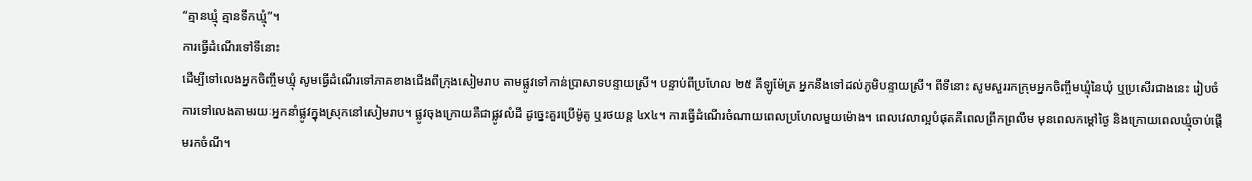“គ្មានឃ្មុំ គ្មានទឹកឃ្មុំ”។
ការធ្វើដំណើរទៅទីនោះ
ដើម្បីទៅលេងអ្នកចិញ្ចឹមឃ្មុំ សូមធ្វើដំណើរទៅភាគខាងជើងពីក្រុងសៀមរាប តាមផ្លូវទៅកាន់ប្រាសាទបន្ទាយស្រី។ បន្ទាប់ពីប្រហែល ២៥ គីឡូម៉ែត្រ អ្នកនឹងទៅដល់ភូមិបន្ទាយស្រី។ ពីទីនោះ សូមសួររកក្រុមអ្នកចិញ្ចឹមឃ្មុំនៃឃុំ ឬប្រសើរជាងនេះ រៀបចំការទៅលេងតាមរយៈអ្នកនាំផ្លូវក្នុងស្រុកនៅសៀមរាប។ ផ្លូវចុងក្រោយគឺជាផ្លូវលំដី ដូច្នេះគួរប្រើម៉ូតូ ឬរថយន្ត ៤x៤។ ការធ្វើដំណើរចំណាយពេលប្រហែលមួយម៉ោង។ ពេលវេលាល្អបំផុតគឺពេលព្រឹកព្រលឹម មុនពេលកម្តៅថ្ងៃ និងក្រោយពេលឃ្មុំចាប់ផ្តើមរកចំណី។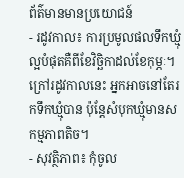ព័ត៌មានមានប្រយោជន៍
- រដូវកាល៖ ការប្រមូលផលទឹកឃ្មុំល្អបំផុតគឺពីខែវិច្ឆិកាដល់ខែកុម្ភៈ។ ក្រៅរដូវកាលនេះ អ្នកអាចនៅតែរកទឹកឃ្មុំបាន ប៉ុន្តែសំបុកឃ្មុំមានសកម្មភាពតិច។
- សុវត្ថិភាព៖ កុំចូល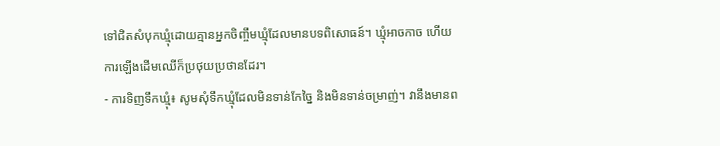ទៅជិតសំបុកឃ្មុំដោយគ្មានអ្នកចិញ្ចឹមឃ្មុំដែលមានបទពិសោធន៍។ ឃ្មុំអាចកាច ហើយការឡើងដើមឈើក៏ប្រថុយប្រថានដែរ។
- ការទិញទឹកឃ្មុំ៖ សូមសុំទឹកឃ្មុំដែលមិនទាន់កែច្នៃ និងមិនទាន់ចម្រាញ់។ វានឹងមានព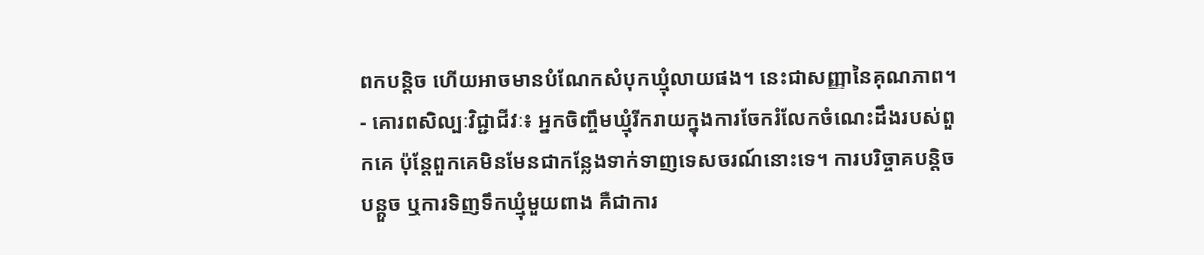ពកបន្តិច ហើយអាចមានបំណែកសំបុកឃ្មុំលាយផង។ នេះជាសញ្ញានៃគុណភាព។
- គោរពសិល្បៈវិជ្ជាជីវៈ៖ អ្នកចិញ្ចឹមឃ្មុំរីករាយក្នុងការចែករំលែកចំណេះដឹងរបស់ពួកគេ ប៉ុន្តែពួកគេមិនមែនជាកន្លែងទាក់ទាញទេសចរណ៍នោះទេ។ ការបរិច្ចាគបន្តិចបន្តួច ឬការទិញទឹកឃ្មុំមួយពាង គឺជាការ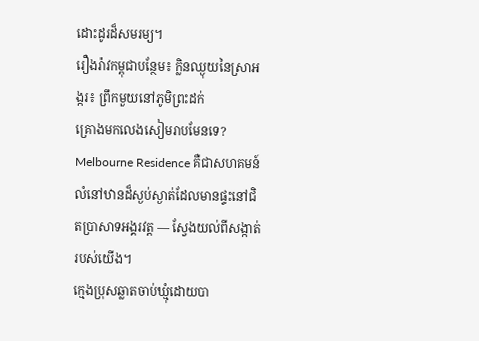ដោះដូរដ៏សមរម្យ។
រឿងរ៉ាវកម្ពុជាបន្ថែម៖ ក្លិនឈ្ងុយនៃស្រាអង្ករ៖ ព្រឹកមួយនៅភូមិព្រះដក់
គ្រោងមកលេងសៀមរាបមែនទេ? Melbourne Residence គឺជាសហគមន៍លំនៅឋានដ៏ស្ងប់ស្ងាត់ដែលមានផ្ទះនៅជិតប្រាសាទអង្គរវត្ត — ស្វែងយល់ពីសង្កាត់របស់យើង។
ក្មេងប្រុសឆ្លាតចាប់ឃ្មុំដោយបា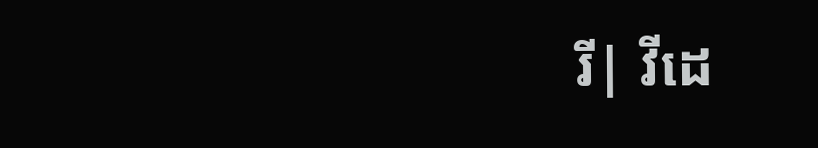រី| វីដេ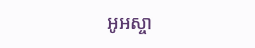អូអស្ចា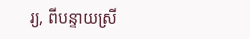រ្យ, ពីបន្ទាយស្រី